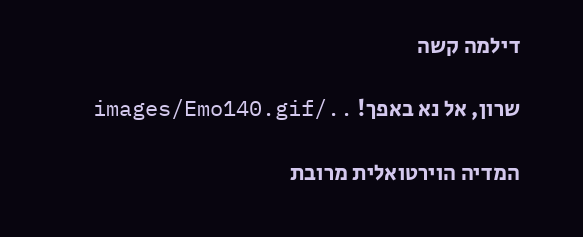דילמה קשה

שרון, אל נא באפך! ../images/Emo140.gif

המדיה הוירטואלית מרובת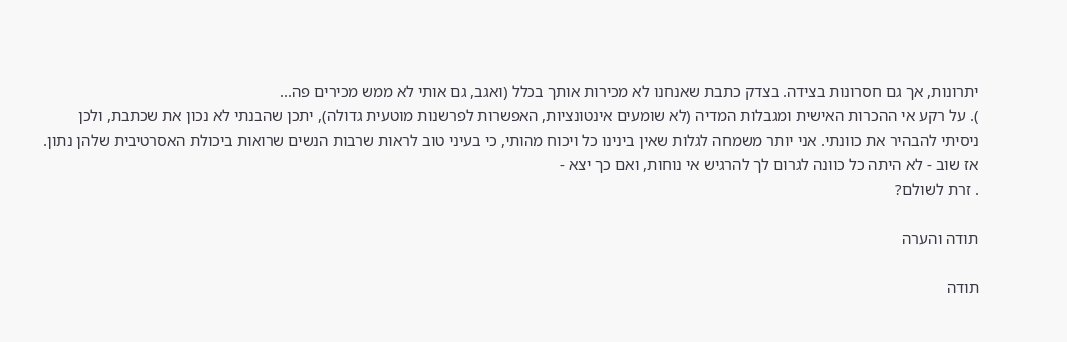יתרונות, אך גם חסרונות בצידה. בצדק כתבת שאנחנו לא מכירות אותך בכלל (ואגב, גם אותי לא ממש מכירים פה...
). על רקע אי ההכרות האישית ומגבלות המדיה (לא שומעים אינטונציות, האפשרות לפרשנות מוטעית גדולה), יתכן שהבנתי לא נכון את שכתבת, ולכן ניסיתי להבהיר את כוונתי. אני יותר משמחה לגלות שאין בינינו כל ויכוח מהותי, כי בעיני טוב לראות שרבות הנשים שרואות ביכולת האסרטיבית שלהן נתון. אז שוב - לא היתה כל כוונה לגרום לך להרגיש אי נוחות, ואם כך יצא -
. זרת לשולם?

תודה והערה

תודה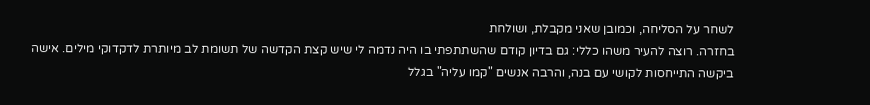לשחר על הסליחה, וכמובן שאני מקבלת, ושולחת
בחזרה. רוצה להעיר משהו כללי: גם בדיון קודם שהשתתפתי בו היה נדמה לי שיש קצת הקדשה של תשומת לב מיותרת לדקדוקי מילים. אישה ביקשה התייחסות לקושי עם בנה, והרבה אנשים "קמו עליה" בגלל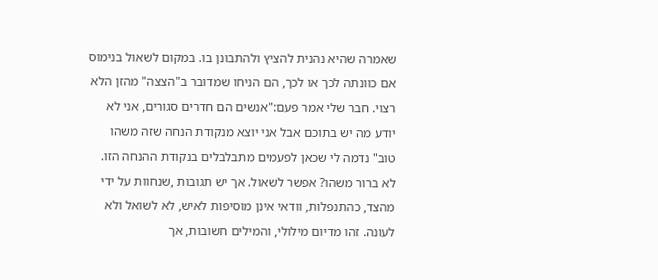שאמרה שהיא נהנית להציץ ולהתבונן בו. במקום לשאול בנימוס אם כוונתה לכך או לכך, הם הניחו שמדובר ב"הצצה" מהזן הלא רצוי. חבר שלי אמר פעם:"אנשים הם חדרים סגורים, אני לא יודע מה יש בתוכם אבל אני יוצא מנקודת הנחה שזה משהו טוב" נדמה לי שכאן לפעמים מתבלבלים בנקודת ההנחה הזו. לא ברור משהו? אפשר לשאול. אך יש תגובות ,שנחוות על ידי מהצד, כהתנפלות, וודאי אינן מוסיפות לאיש, לא לשואל ולא לעונה. זהו מדיום מילולי, והמילים חשובות, אך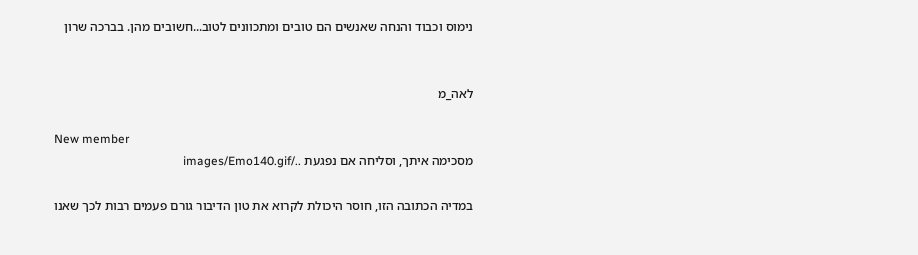נימוס וכבוד והנחה שאנשים הם טובים ומתכוונים לטוב...חשובים מהן. בברכה שרון


לאה_מ

New member
מסכימה איתך, וסליחה אם נפגעת ../images/Emo140.gif

במדיה הכתובה הזו, חוסר היכולת לקרוא את טון הדיבור גורם פעמים רבות לכך שאנו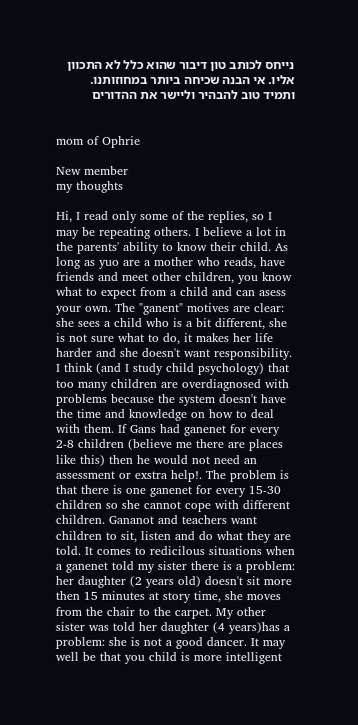נייחס לכותב טון דיבור שהוא כלל לא התכוון אליו. אי הבנה שכיחה ביותר במחוזותנו. ותמיד טוב להבהיר וליישר את ההדורים


mom of Ophrie

New member
my thoughts

Hi, I read only some of the replies, so I may be repeating others. I believe a lot in the parents' ability to know their child. As long as yuo are a mother who reads, have friends and meet other children, you know what to expect from a child and can asess your own. The "ganent" motives are clear: she sees a child who is a bit different, she is not sure what to do, it makes her life harder and she doesn't want responsibility. I think (and I study child psychology) that too many children are overdiagnosed with problems because the system doesn't have the time and knowledge on how to deal with them. If Gans had ganenet for every 2-8 children (believe me there are places like this) then he would not need an assessment or exstra help!. The problem is that there is one ganenet for every 15-30 children so she cannot cope with different children. Gananot and teachers want children to sit, listen and do what they are told. It comes to redicilous situations when a ganenet told my sister there is a problem: her daughter (2 years old) doesn't sit more then 15 minutes at story time, she moves from the chair to the carpet. My other sister was told her daughter (4 years)has a problem: she is not a good dancer. It may well be that you child is more intelligent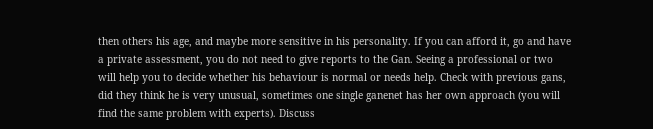then others his age, and maybe more sensitive in his personality. If you can afford it, go and have a private assessment, you do not need to give reports to the Gan. Seeing a professional or two will help you to decide whether his behaviour is normal or needs help. Check with previous gans, did they think he is very unusual, sometimes one single ganenet has her own approach (you will find the same problem with experts). Discuss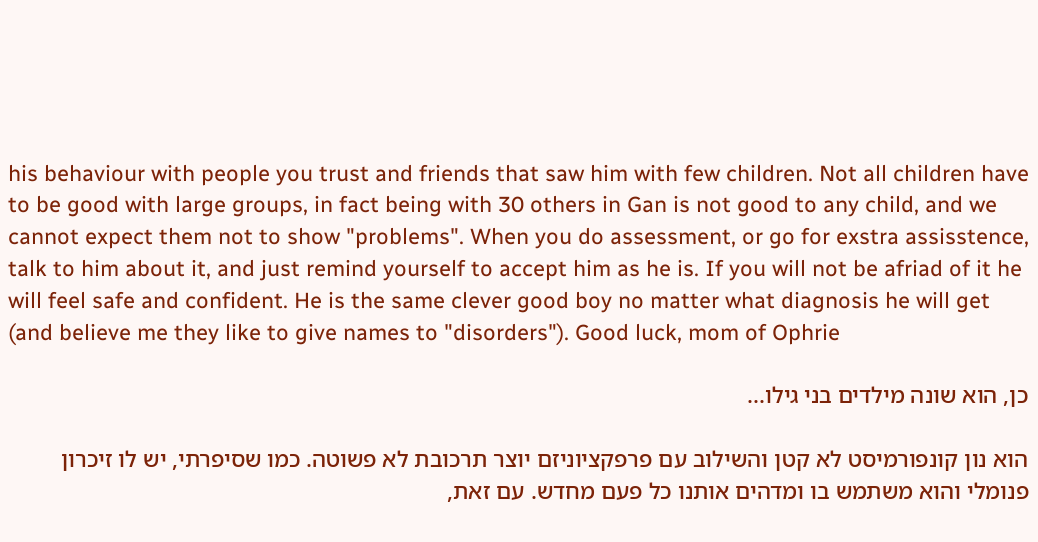his behaviour with people you trust and friends that saw him with few children. Not all children have to be good with large groups, in fact being with 30 others in Gan is not good to any child, and we cannot expect them not to show "problems". When you do assessment, or go for exstra assisstence, talk to him about it, and just remind yourself to accept him as he is. If you will not be afriad of it he will feel safe and confident. He is the same clever good boy no matter what diagnosis he will get (and believe me they like to give names to "disorders"). Good luck, mom of Ophrie

כן, הוא שונה מילדים בני גילו...

הוא נון קונפורמיסט לא קטן והשילוב עם פרפקציוניזם יוצר תרכובת לא פשוטה. כמו שסיפרתי, יש לו זיכרון פנומלי והוא משתמש בו ומדהים אותנו כל פעם מחדש. עם זאת,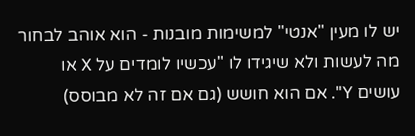יש לו מעין "אנטי" למשימות מובנות - הוא אוהב לבחור מה לעשות ולא שיגידו לו "עכשיו לומדים על X או עושים Y". אם הוא חושש (גם אם זה לא מבוסס)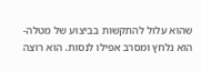שהוא עלול להתקשות בביצוע של מטלה- הוא נלחץ ומסרב אפילו לנסות. הוא רוצה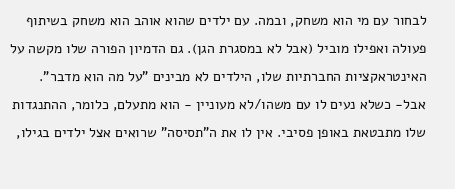לבחור עם מי הוא משחק, ובמה. עם ילדים שהוא אוהב הוא משחק בשיתוף פעולה ואפילו מוביל (אבל לא במסגרת הגן). גם הדמיון הפורה שלו מקשה על האינטראקציות החברתיות שלו, הילדים לא מבינים "על מה הוא מדבר". אבל- כשלא נעים לו עם משהו/לא מעוניין - הוא מתעלם, כלומר, ההתנגדות שלו מתבטאת באופן פסיבי. אין לו את ה"תסיסה" שרואים אצל ילדים בגילו,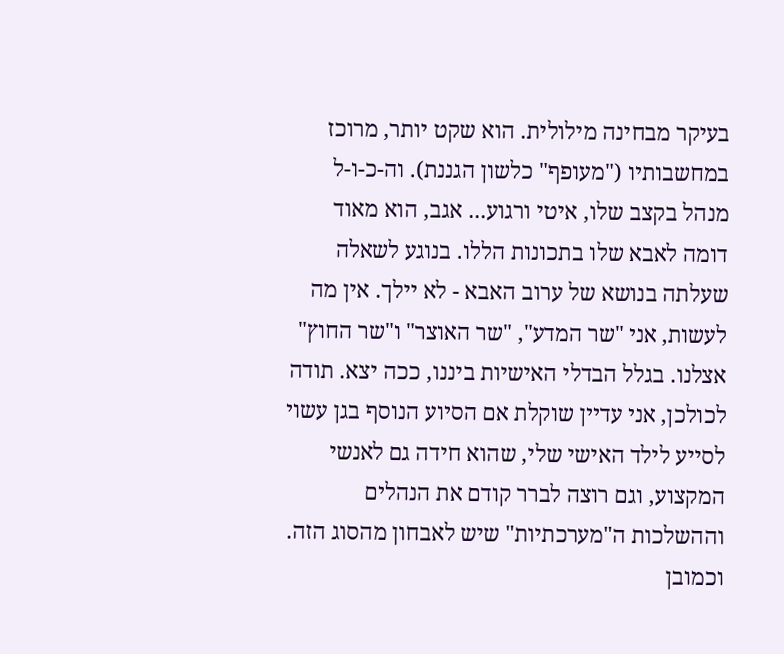בעיקר מבחינה מילולית. הוא שקט יותר, מרוכז במחשבותיו ("מעופף" כלשון הגננת). וה-כ-ו-ל מנהל בקצב שלו, איטי ורגוע... אגב, הוא מאוד דומה לאבא שלו בתכונות הללו. בנוגע לשאלה שעלתה בנושא של ערוב האבא - לא יילך. אין מה לעשות, אני "שר המדע", "שר האוצר" ו"שר החוץ" אצלנו. בגלל הבדלי האישיות ביננו, ככה יצא. תודה לכולכן, אני עדיין שוקלת אם הסיוע הנוסף בגן עשוי לסייע לילד האישי שלי, שהוא חידה גם לאנשי המקצוע, וגם רוצה לברר קודם את הנהלים וההשלכות ה"מערכתיות" שיש לאבחון מהסוג הזה. וכמובן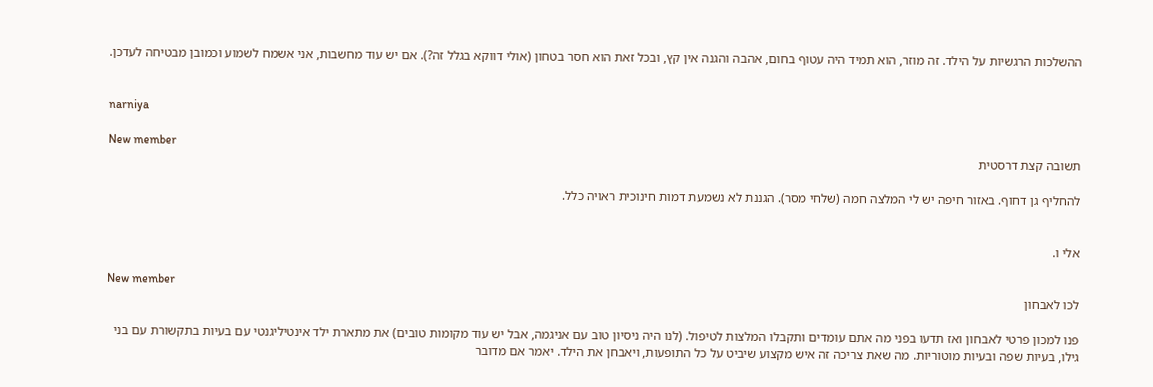ההשלכות הרגשיות על הילד. זה מוזר, הוא תמיד היה עטוף בחום, אהבה והגנה אין קץ, ובכל זאת הוא חסר בטחון (אולי דווקא בגלל זה?). אם יש עוד מחשבות, אני אשמח לשמוע וכמובן מבטיחה לעדכן.


narniya

New member
תשובה קצת דרסטית

להחליף גן דחוף. באזור חיפה יש לי המלצה חמה (שלחי מסר). הגננת לא נשמעת דמות חינוכית ראויה כלל.


אלי ו.

New member
לכו לאבחון

פנו למכון פרטי לאבחון ואז תדעו בפני מה אתם עומדים ותקבלו המלצות לטיפול. (לנו היה ניסיון טוב עם אניגמה, אבל יש עוד מקומות טובים) את מתארת ילד אינטיליגנטי עם בעיות בתקשורת עם בני גילו, בעיות שפה ובעיות מוטוריות. מה שאת צריכה זה איש מקצוע שיביט על כל התופעות, ויאבחן את הילד. יאמר אם מדובר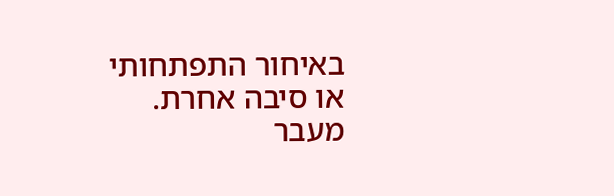באיחור התפתחותי או סיבה אחרת. מעבר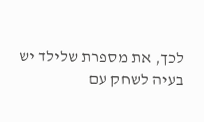לכך, את מספרת שלילד יש בעיה לשחק עם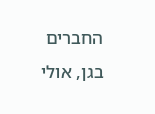החברים בגן, אולי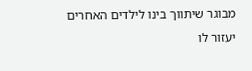מבוגר שיתווך בינו לילדים האחרים יעזור לו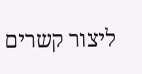ליצור קשרים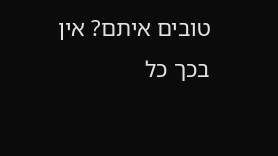טובים איתם? אין בכך כל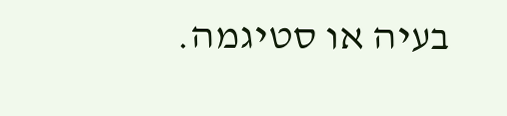בעיה או סטיגמה.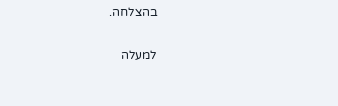בהצלחה.

למעלה